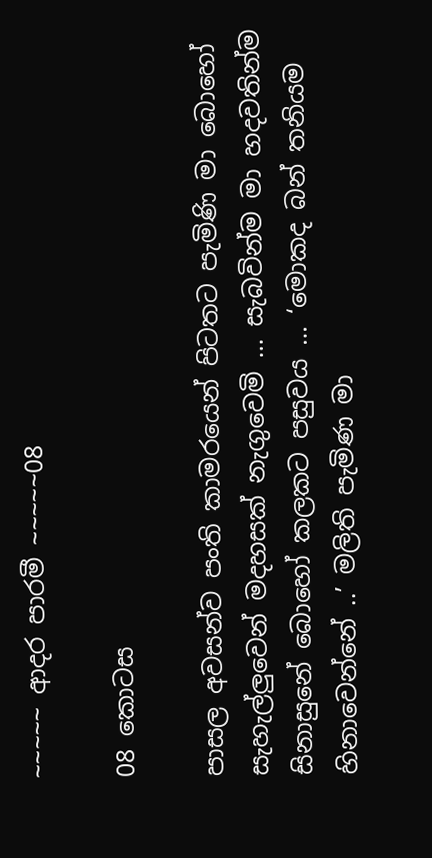~~~~~ ආදර පාරමී ~~~~~08

08 කොටස

පාසල අවසන්ව පංති කාමරයෙන් පිටතට පැමිණි මා බොහෝ සැහැල්ලුවෙන් මදහසක් නැගුවෙමි … සැබවින්ම මා හදවතින්ම සිනාසුනේ බොහෝ කලකට පසුවය … ‘මොකද බන් තනියම හිනාවෙන්නේ ..’ මලිති පැමිණ මා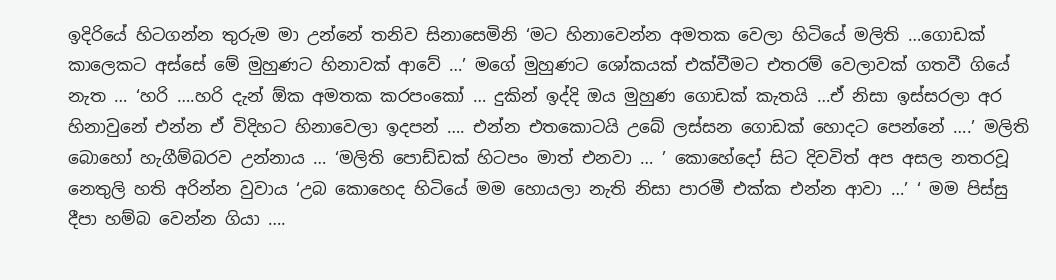ඉදිරියේ හිටගන්න තුරුම මා උන්නේ තනිව සිනාසෙමිනි ‘මට හිනාවෙන්න අමතක වෙලා හිටියේ මලිති …ගොඩක් කාලෙකට අස්සේ මේ මුහුණට හිනාවක් ආවේ …’ මගේ මුහුණට ශෝකයක් එක්වීමට එතරම් වෙලාවක් ගතවී ගියේ නැත … ‘හරි ….හරි දැන් ඕක අමතක කරපංකෝ … දුකින් ඉද්දි ඔය මුහුණ ගොඩක් කැතයි …ඒ නිසා ඉස්සරලා අර හිනාවුනේ එන්න ඒ විදිහට හිනාවෙලා ඉදපන් …. එන්න එතකොටයි උබේ ලස්සන ගොඩක් හොදට පෙන්නේ ….’ මලිති බොහෝ හැගීම්බරව උන්නාය … ‘මලිති පොඩ්ඩක් හිටපං මාත් එනවා … ’ කොහේදෝ සිට දිවවිත් අප අසල නතරවූ නෙතුලි හති අරින්න වුවාය ‘උබ කොහෙද හිටියේ මම හොයලා නැති නිසා පාරමී එක්ක එන්න ආවා …’ ‘ මම පිස්සු දීපා හම්බ වෙන්න ගියා ….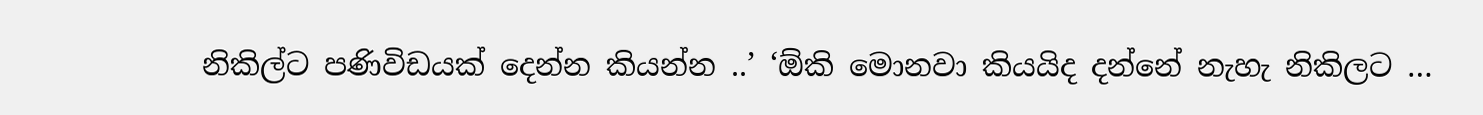නිකිල්ට පණිවිඩයක් දෙන්න කියන්න ..’ ‘ඕකි මොනවා කියයිද දන්නේ නැහැ නිකිලට …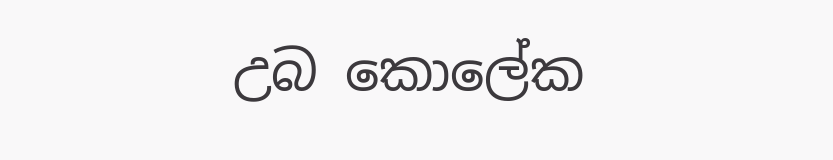උබ කොලේක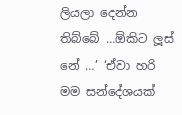ලියලා දෙන්න තිබ්බේ …ඕකිට ලූස් නේ …’ ‘ඒවා හරි මම සන්දේශයක්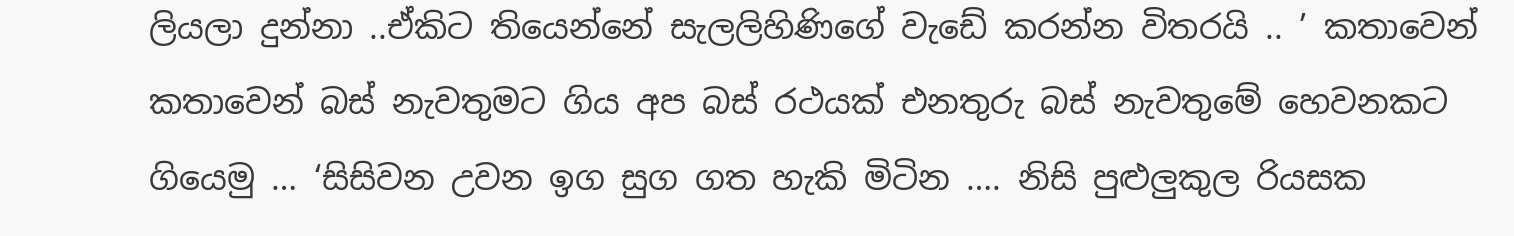ලියලා දුන්නා ..ඒකිට තියෙන්නේ සැලලිහිණිගේ වැඩේ කරන්න විතරයි .. ’ කතාවෙන් කතාවෙන් බස් නැවතුමට ගිය අප බස් රථයක් එනතුරු බස් නැවතුමේ හෙවනකට ගියෙමු … ‘සිසිවන උවන ඉග සුග ගත හැකි මිටින …. නිසි පුළුලුකුල රියසක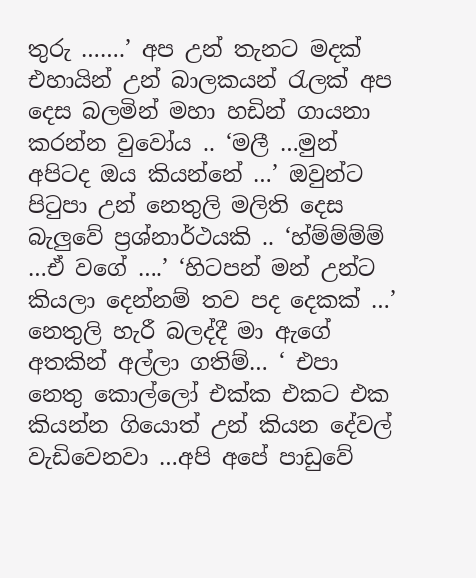තුරු …….’ අප උන් තැනට මදක් එහායින් උන් බාලකයන් රැලක් අප දෙස බලමින් මහා හඩින් ගායනා කරන්න වුවෝය .. ‘මලී …මුන් අපිටද ඔය කියන්නේ …’ ඔවුන්ට පිටුපා උන් නෙතුලි මලිති දෙස බැලුවේ ප්‍රශ්නාර්ථයකි .. ‘හ්ම්ම්ම්ම් …ඒ වගේ ….’ ‘හිටපන් මන් උන්ට කියලා දෙන්නම් තව පද දෙකක් …’ නෙතුලි හැරී බලද්දී මා ඇගේ අතකින් අල්ලා ගතිම්… ‘ එපා නෙතු කොල්ලෝ එක්ක එකට එක කියන්න ගියොත් උන් කියන දේවල් වැඩිවෙනවා …අපි අපේ පාඩුවේ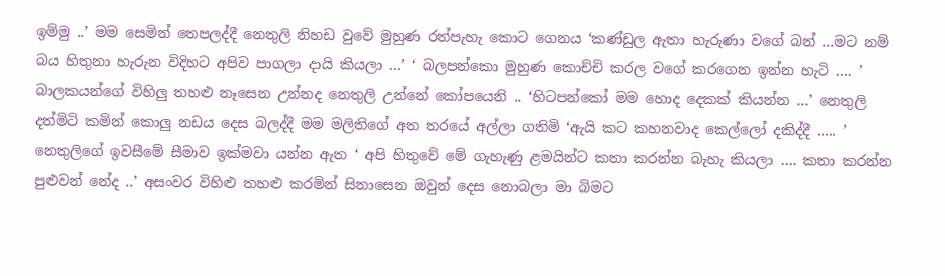ඉම්මු ..’ මම සෙමින් තෙපලද්දී නෙතුලි නිහඩ වුවේ මුහුණ රත්පැහැ කොට ගෙනය ‘කණ්ඩුල ඇතා හැරුණා වගේ බන් …මට නම් බය හිතුනා හැරුන විදිහට අපිව පාගලා දායි කියලා …’ ‘ බලපන්කො මුහුණ කොච්චි කරල වගේ කරගෙන ඉන්න හැටි …. ’ බාලකයන්ගේ විහිලු තහළු නෑසෙන උන්නද නෙතුලි උන්නේ කෝපයෙනි .. ‘හිටපන්කෝ මම හොද දෙකක් කියන්න …’ නෙතුලි දත්මිටි කමින් කොලු නඩය දෙස බලද්දී මම මලිතිගේ අත තරයේ අල්ලා ගතිමි ‘ඇයි කට කහනවාද කෙල්ලෝ දකිද්දී ….. ’ නෙතුලිගේ ඉවසීමේ සීමාව ඉක්මවා යන්න ඇත ‘ අපි හිතුවේ මේ ගැහැණු ළමයින්ට කතා කරන්න බැහැ කියලා …. කතා කරන්න පුළුවන් නේද ..’ අසංවර විහිළු තහළු කරමින් සිනාසෙන ඔවුන් දෙස නොබලා මා බිමට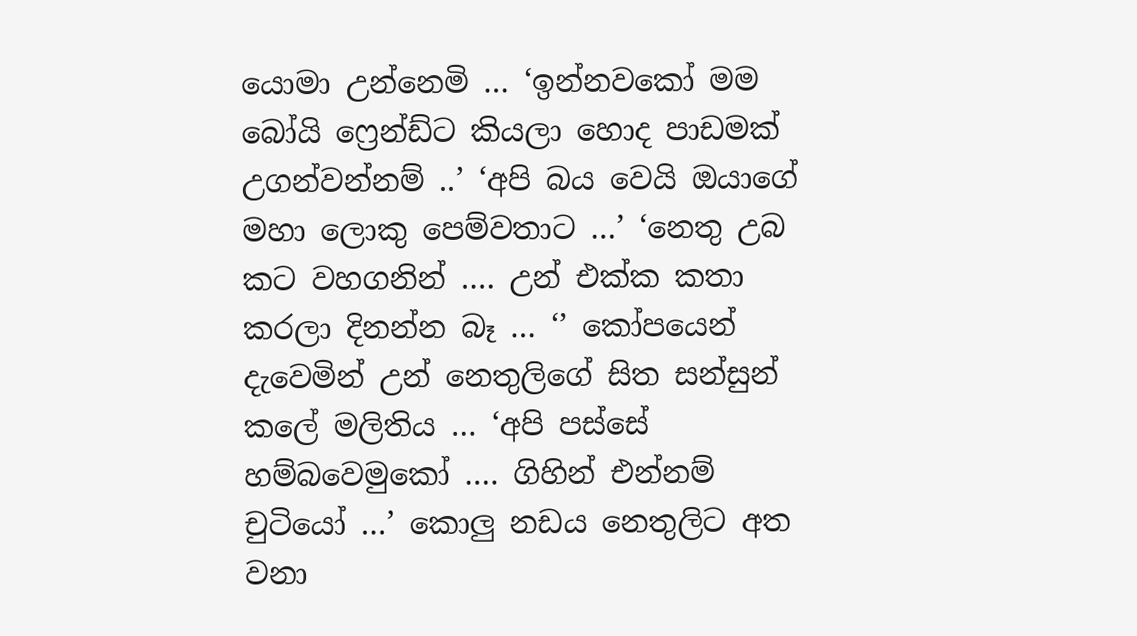යොමා උන්නෙමි … ‘ඉන්නවකෝ මම බෝයි ෆ්‍රෙන්ඩ්ට කියලා හොද පාඩමක් උගන්වන්නම් ..’ ‘අපි බය වෙයි ඔයාගේ මහා ලොකු පෙම්වතාට …’ ‘නෙතු උබ කට වහගනින් …. උන් එක්ක කතා කරලා දිනන්න බෑ … ‘’ කෝපයෙන් දැවෙමින් උන් නෙතුලිගේ සිත සන්සුන් කලේ මලිතිය … ‘අපි පස්සේ හම්බවෙමුකෝ …. ගිහින් එන්නම් චුටියෝ …’ කොලු නඩය නෙතුලිට අත වනා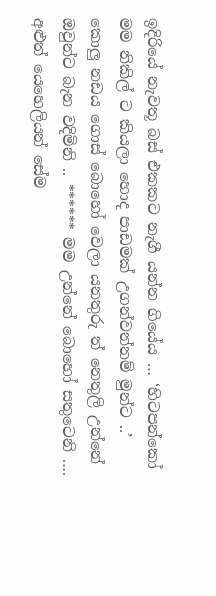ඉදිරියේ නැවතූ බස් එකකට නැගී යන්න ගියේය … ‘හිටපන්කෝ මම නිකිල් ට කියලා හොද පාඩමක් උගන්වන්නම් මුන්ට ..’ කොලු නඩය ගොස් බොහෝ වෙලා යනතුරු ත් නෙතුලි උන්නේ ඔවුන්ට බැන වදිමිනි .. ****** මම උන්නේ බොහෝ සතුටෙනි …. අළුත් යෙහෙලියන් සේම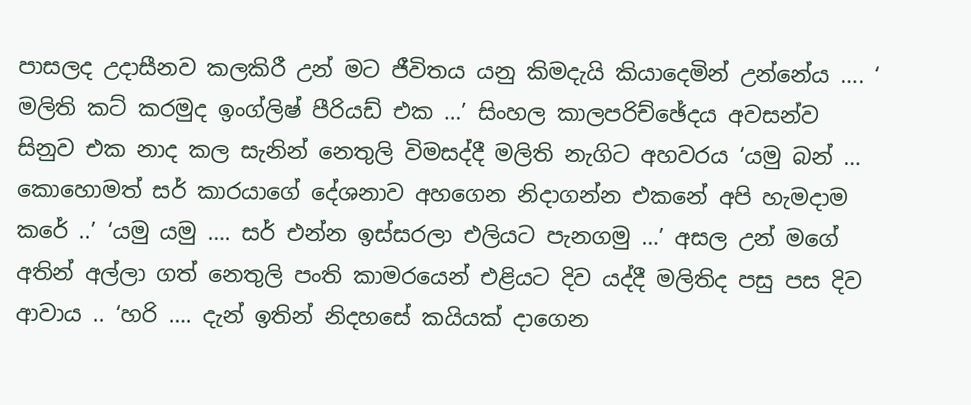පාසලද උදාසීනව කලකිරී උන් මට ජීවිතය යනු කිමදැයි කියාදෙමින් උන්නේය …. ‘ මලිති කට් කරමුද ඉංග්ලිෂ් පීරියඩ් එක …’ සිංහල කාලපරිච්ඡේදය අවසන්ව සිනුව එක නාද කල සැනින් නෙතුලි විමසද්දී මලිති නැගිට අහවරය ‘යමු බන් … කොහොමත් සර් කාරයාගේ දේශනාව අහගෙන නිදාගන්න එකනේ අපි හැමදාම කරේ ..’ ‘යමු යමු …. සර් එන්න ඉස්සරලා එලියට පැනගමු …’ අසල උන් මගේ අතින් අල්ලා ගත් නෙතුලි පංති කාමරයෙන් එළියට දිව යද්දී මලිතිද පසු පස දිව ආවාය .. ‘හරි …. දැන් ඉතින් නිදහසේ කයියක් දාගෙන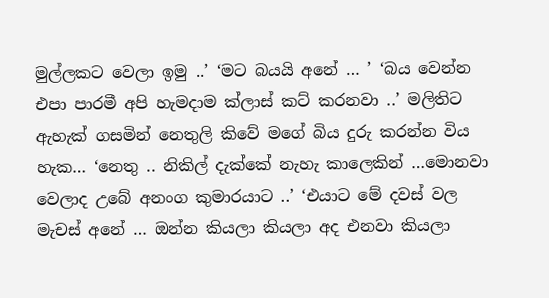මුල්ලකට වෙලා ඉමු ..’ ‘මට බයයි අනේ … ’ ‘බය වෙන්න එපා පාරමී අපි හැමදාම ක්ලාස් කට් කරනවා ..’ මලිතිට ඇහැක් ගසමින් නෙතුලි කිවේ මගේ බිය දුරු කරන්න විය හැක… ‘නෙතු .. නිකිල් දැක්කේ නැහැ කාලෙකින් …මොනවා වෙලාද උබේ අනංග කුමාරයාට ..’ ‘එයාට මේ දවස් වල මැචස් අනේ … ඔන්න කියලා කියලා අද එනවා කියලා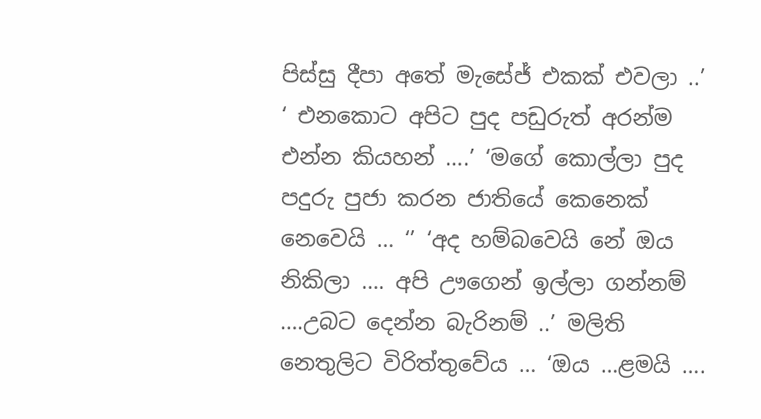පිස්සු දීපා අතේ මැසේජ් එකක් එවලා ..’ ‘ එනකොට අපිට පුද පඩුරුත් අරන්ම එන්න කියහන් ….’ ‘මගේ කොල්ලා පුද පදුරු පුජා කරන ජාතියේ කෙනෙක් නෙවෙයි … ‘’ ‘අද හම්බවෙයි නේ ඔය නිකිලා …. අපි ඌගෙන් ඉල්ලා ගන්නම් ….උබට දෙන්න බැරිනම් ..’ මලිති නෙතුලිට විරිත්තුවේය … ‘ඔය …ළමයි ….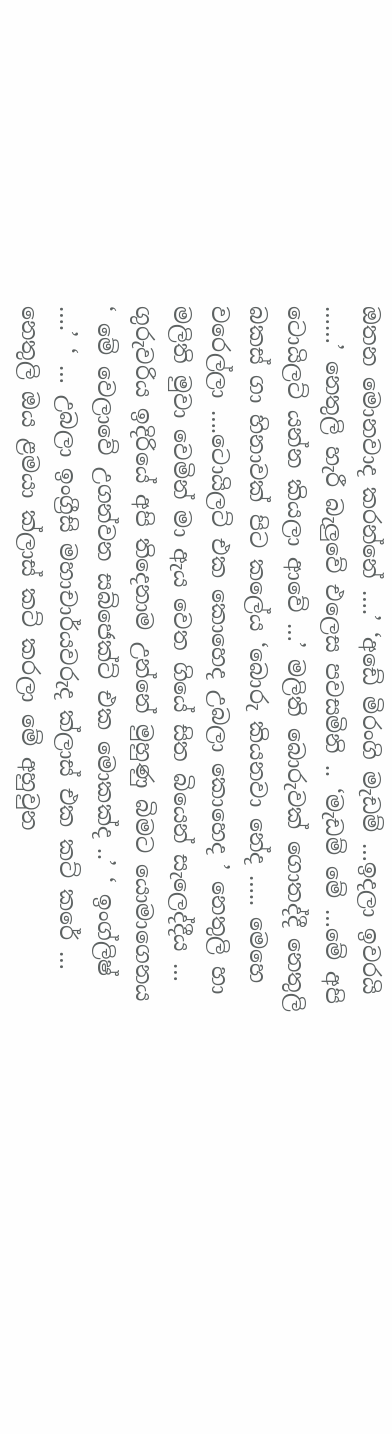ඔතන මොනවාද කරන්නේ ….’ ‘අඩේ මිරංගි මැඩම් …ඉදලා ඉවරයි ……’ නෙතුලි හැරී බැලුවේ එලෙස පවසමිනි .. ‘මැඩම් මේ …මේ අපි ටොයිලට් යන්න කියලා ආවේ …’ මලිති බොරුවක් ගොතද්දී නෙතුලි බකස් ගා හිනාවක් පිට කලේය ‘බොරු කියනවා නේද ….. මෙහෙ වරෙල්ලා ….ටොයිලට් එක කොහෙද උබලා කොහෙද ’ නෙතුලි හා මලිති මුවා වෙමින් මා ඇය වෙත ගියේ සිත බියෙන් සැලෙද්දීය … ගුරුවරිය ඉදිරියේ අපි තිදෙනාම උන්නේ මුහුණු බිමට යොමාගෙනය ‘ මේ වෙලාවේ උගන්වන සබ්ජෙක්ට් එක මොකක්ද ..’ ‘ ඉංග්ලිෂ් ….’ ‘ … උබලා ඉංග්‍රීසි මහාචාර්යවරුද ක්ලාස් එක කට් කරේ … නෙතුලි ඔය ළමයා ක්ලාස් කට් කරලා මේ අහුවුන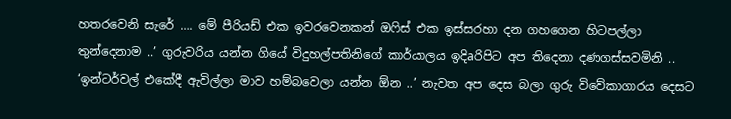හතරවෙනි සැරේ …. මේ පීරියඩ් එක ඉවරවෙනකන් ඔෆිස් එක ඉස්සරහා දන ගහගෙන හිටපල්ලා තුන්දෙනාම ..’ ගුරුවරිය යන්න ගියේ විදුහල්පතිනිගේ කාර්යාලය ඉදිaරිපිට අප තිදෙනා දණගස්සවමිනි .. ‘ඉන්ටර්වල් එකේදී ඇවිල්ලා මාව හම්බවෙලා යන්න ඕන ..’ නැවත අප දෙස බලා ගුරු විවේකාගාරය දෙසට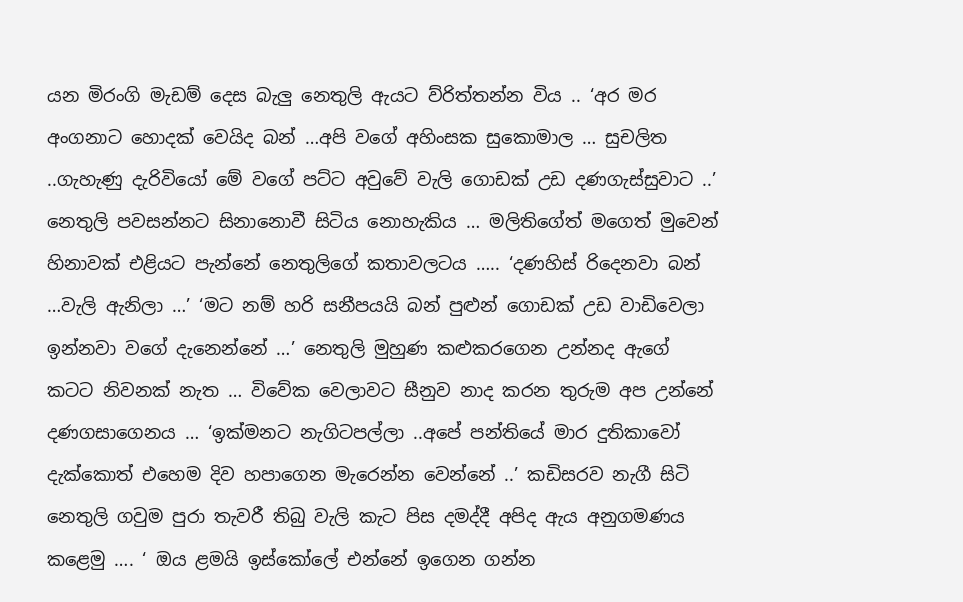යන මිරංගි මැඩම් දෙස බැලු නෙතුලි ඇයට ව්රිත්තන්න විය .. ‘අර මර අංගනාට හොදක් වෙයිද බන් …අපි වගේ අහිංසක සුකොමාල … සුචලිත ..ගැහැණු දැරිවියෝ මේ වගේ පට්ට අවුවේ වැලි ගොඩක් උඩ දණගැස්සුවාට ..’ නෙතුලි පවසන්නට සිනානොවී සිටිය නොහැකිය … මලිතිගේත් මගෙත් මුවෙන් හිනාවක් එළියට පැන්නේ නෙතුලිගේ කතාවලටය ….. ‘දණහිස් රිදෙනවා බන් …වැලි ඇනිලා …’ ‘මට නම් හරි සනීපයයි බන් පුළුන් ගොඩක් උඩ වාඩිවෙලා ඉන්නවා වගේ දැනෙන්නේ …’ නෙතුලි මුහුණ කළුකරගෙන උන්නද ඇගේ කටට නිවනක් නැත … විවේක වෙලාවට සීනුව නාද කරන තුරුම අප උන්නේ දණගසාගෙනය … ‘ඉක්මනට නැගිටපල්ලා ..අපේ පන්තියේ මාර දුතිකාවෝ දැක්කොත් එහෙම දිව හපාගෙන මැරෙන්න වෙන්නේ ..’ කඩිසරව නැගී සිටි නෙතුලි ගවුම පුරා තැවරී තිබු වැලි කැට පිස දමද්දී අපිද ඇය අනුගමණය කළෙමු …. ‘ ඔය ළමයි ඉස්කෝලේ එන්නේ ඉගෙන ගන්න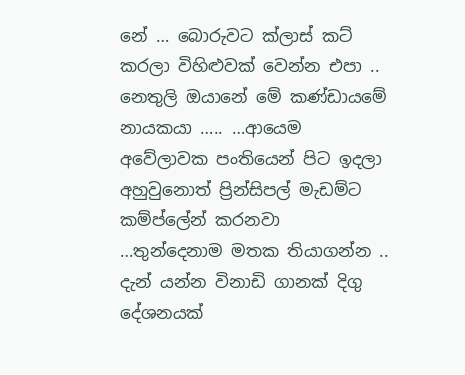නේ … බොරුවට ක්ලාස් කට් කරලා විහිළුවක් වෙන්න එපා .. නෙතුලි ඔයානේ මේ කණ්ඩායමේ නායකයා ….. …ආයෙම අවේලාවක පංතියෙන් පිට ඉදලා අහුවුනොත් ප්‍රින්සිපල් මැඩම්ට කම්ප්ලේන් කරනවා …තුන්දෙනාම මතක තියාගන්න .. දැන් යන්න විනාඩි ගානක් දිගු දේශනයක්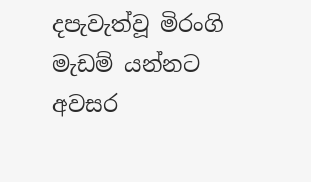දපැවැත්වූ මිරංගි මැඩම් යන්නට අවසර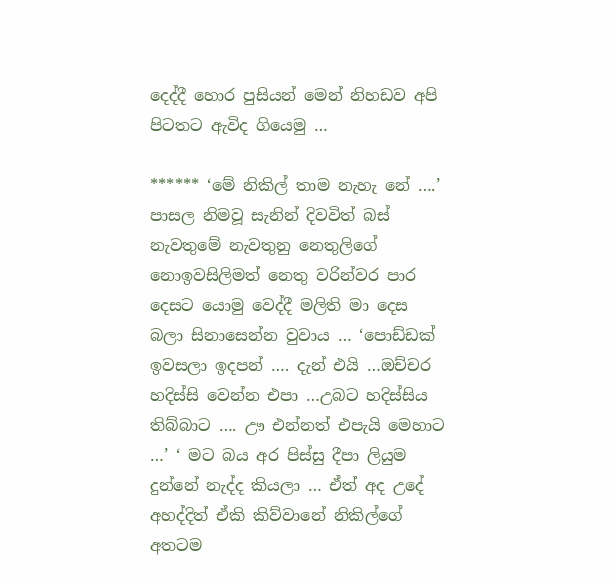දෙද්දී හොර පුසියන් මෙන් නිහඩව අපි පිටතට ඇවිද ගියෙමු …

****** ‘මේ නිකිල් තාම නැහැ නේ ….’ පාසල නිමවූ සැනින් දිවවිත් බස් නැවතුමේ නැවතුනු නෙතුලිගේ නොඉවසිලිමත් නෙතු වරින්වර පාර දෙසට යොමු වෙද්දී මලිති මා දෙස බලා සිනාසෙන්න වුවාය … ‘පොඩ්ඩක් ඉවසලා ඉදපන් …. දැන් එයි …ඔච්චර හදිස්සි වෙන්න එපා …උබට හදිස්සිය තිබ්බාට …. ඌ එන්නත් එපැයි මෙහාට …’ ‘ මට බය අර පිස්සු දීපා ලියුම දුන්නේ නැද්ද කියලා … ඒත් අද උදේ අහද්දිත් ඒකි කිව්වානේ නිකිල්ගේ අතටම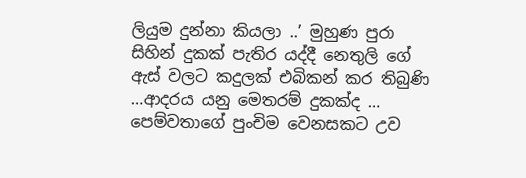ලියුම දුන්නා කියලා ..’ මුහුණ පුරා සිහින් දුකක් පැතිර යද්දී නෙතුලි ගේ ඇස් වලට කදුලක් එබිකන් කර තිබුණි …ආදරය යනු මෙතරම් දුකක්ද … පෙම්වතාගේ පුංචිම වෙනසකට උව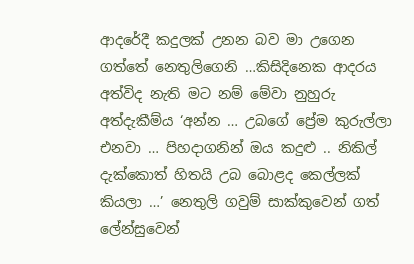ආදරේදී කදුලක් උනන බව මා උගෙන ගත්තේ නෙතුලිගෙනි …කිසිදිනෙක ආදරය අත්විද නැති මට නම් මේවා නුහුරු අත්දැකීම්ය ‘අන්න … උබගේ ප්‍රේම කුරුල්ලා එනවා … පිහදාගනින් ඔය කදුළු .. නිකිල් දැක්කොත් හිතයි උබ බොළද කෙල්ලක් කියලා …’ නෙතුලි ගවුම් සාක්කුවෙන් ගත් ලේන්සුවෙන්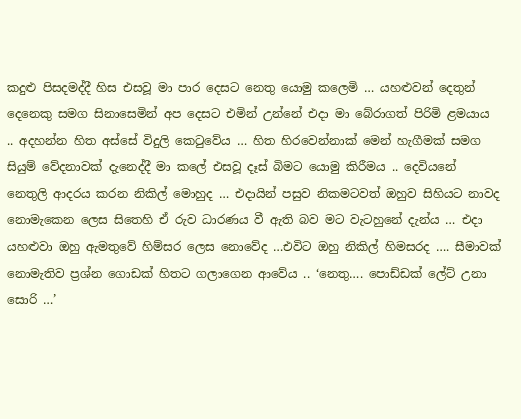කදුළු පිසදමද්දී හිස එසවූ මා පාර දෙසට නෙතු යොමු කලෙමි … යහළුවන් දෙතුන් දෙනෙකු සමග සිනාසෙමින් අප දෙසට එමින් උන්නේ එදා මා බේරාගත් පිරිමි ළමයාය .. අදහන්න හිත අස්සේ විදුලි කෙටුවේය … හිත හිරවෙන්නාක් මෙන් හැගීමක් සමග සියුම් වේදනාවක් දැනෙද්දී මා කලේ එසවූ දෑස් බිමට යොමු කිරීමය .. දෙවියනේ නෙතුලි ආදරය කරන නිකිල් මොහුද … එදායින් පසුව නිකමටවත් ඔහුව සිහියට නාවද නොමැකෙන ලෙස සිතෙහි ඒ රුව ධාරණය වී ඇති බව මට වැටහුනේ දැන්ය … එදා යහළුවා ඔහු ඇමතුවේ හිම්සර ලෙස නොවේද …එවිට ඔහු නිකිල් හිමසරද …. සීමාවක් නොමැතිව ප්‍රශ්න ගොඩක් හිතට ගලාගෙන ආවේය .. ‘නෙතු…. පොඩ්ඩක් ලේට් උනා සොරි …’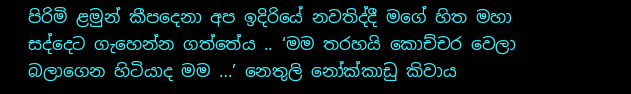පිරිමි ළමුන් කීපදෙනා අප ඉදිරියේ නවතිද්දී මගේ හිත මහා සද්දෙට ගැහෙන්න ගත්තේය .. ‘මම තරහයි කොච්චර වෙලා බලාගෙන හිටියාද මම …’ නෙතුලි නෝක්කාඩු කිවාය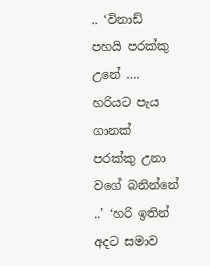.. ‘විනාඩ් පහයි පරක්කු උනේ …. හරියට පැය ගානක් පරක්කු උනා වගේ බනින්නේ ..’ ‘හරි ඉතින් අදට සමාව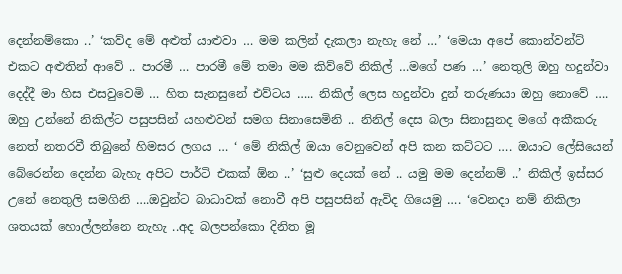දෙන්නම්කො ..’ ‘කව්ද මේ අළුත් යාළුවා … මම කලින් දැකලා නැහැ නේ …’ ‘මෙයා අපේ කොන්වන්ට් එකට අළුතින් ආවේ .. පාරමී … පාරමී මේ තමා මම කිව්වේ නිකිල් …මගේ පණ …’ නෙතුලි ඔහු හදුන්වා දෙද්දී මා හිස එසවුවෙමි … හිත සැනසුනේ එව්ටය ….. නිකිල් ලෙස හදුන්වා දුන් තරුණයා ඔහු නොවේ …. ඔහු උන්නේ නිකිල්ට පසුපසින් යහළුවන් සමග සිනාසෙමිනි .. නිනිල් දෙස බලා සිනාසුනද මගේ අකීකරු නෙත් නතරවී තිබුනේ හිමසර ලගය … ‘ මේ නිකිල් ඔයා වෙනුවෙන් අපි කන කට්ටට …. ඔයාට ලේසියෙන් බේරෙන්න දෙන්න බැහැ අපිට පාර්ටි එකක් ඕන ..’ ‘සුළු දෙයක් නේ .. යමු මම දෙන්නම් ..’ නිකිල් ඉස්සර උනේ නෙතුලි සමගිනි ….ඔවුන්ට බාධාවක් නොවී අපි පසුපසින් ඇවිද ගියෙමු …. ‘වෙනදා නම් නිකිලා ශතයක් හොල්ලන්නෙ නැහැ ..අද බලපන්කො දිනිත මූ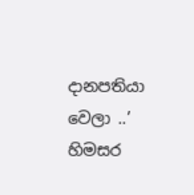දානපතියා වෙලා ..’ හිමසර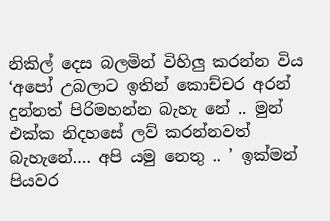නිකිල් දෙස බලමින් විහිලු කරන්න විය ‘අපෝ උබලාට ඉතින් කොච්චර අරන් දුන්නත් පිරිමහන්න බැහැ නේ .. මුන් එක්ක නිදහසේ ලව් කරන්නවත් බැහැනේ…. අපි යමු නෙතු .. ’ ඉක්මන් පියවර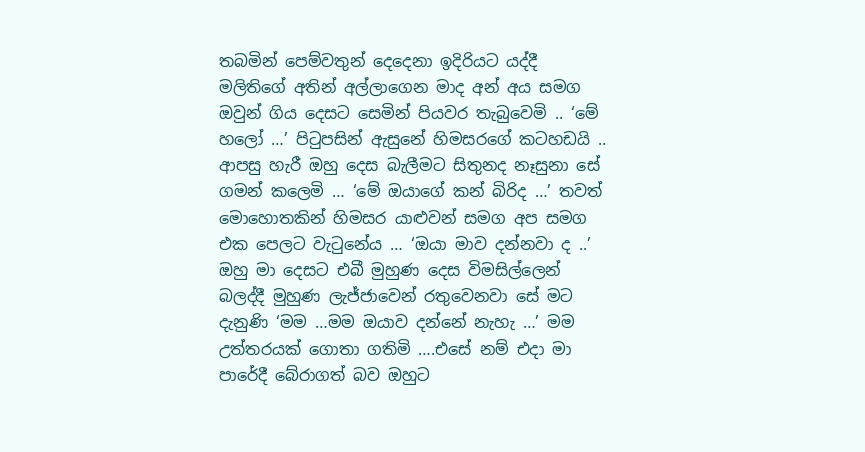තබමින් පෙම්වතුන් දෙදෙනා ඉදිරියට යද්දී මලිතිගේ අතින් අල්ලාගෙන මාද අන් අය සමග ඔවුන් ගිය දෙසට සෙමින් පියවර තැබුවෙමි .. ‘මේ හලෝ …’ පිටුපසින් ඇසුනේ හිමසරගේ කටහඩයි .. ආපසු හැරී ඔහු දෙස බැලීමට සිතුනද නෑසුනා සේ ගමන් කලෙමි … ‘මේ ඔයාගේ කන් බිරිද …’ තවත් මොහොතකින් හිමසර යාළුවන් සමග අප සමග එක පෙලට වැටුනේය … ‘ඔයා මාව දන්නවා ද ..’ ඔහු මා දෙසට එබී මුහුණ දෙස විමසිල්ලෙන් බලද්දී මුහුණ ලැජ්ජාවෙන් රතුවෙනවා සේ මට දැනුණි ‘මම …මම ඔයාව දන්නේ නැහැ …’ මම උත්තරයක් ගොතා ගතිමි ….එසේ නම් එදා මා පාරේදී බේරාගත් බව ඔහුට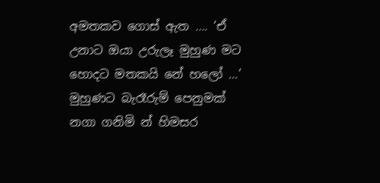අමතකව ගොස් ඇත …. ‘ඒ උනාට ඔයා උරුලෑ මුහුණ මට හොදට මතකයි නේ හලෝ …’ මුහුණට බැරෑරුම් පෙනුමක් නගා ගනිමි න් හිමසර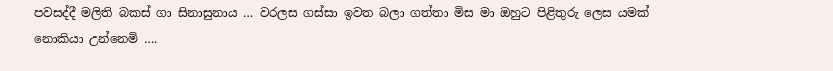පවසද්දී මලිති බකස් ගා සිනාසුනාය … වරලස ගස්සා ඉවත බලා ගත්තා මිස මා ඔහුට පිළිතුරු ලෙස යමක් නොකියා උන්නෙමි ….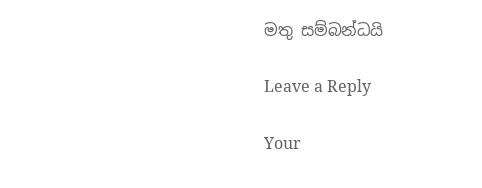මතු සම්බන්ධයි

Leave a Reply

Your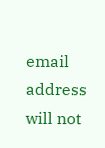email address will not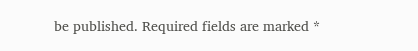be published. Required fields are marked *